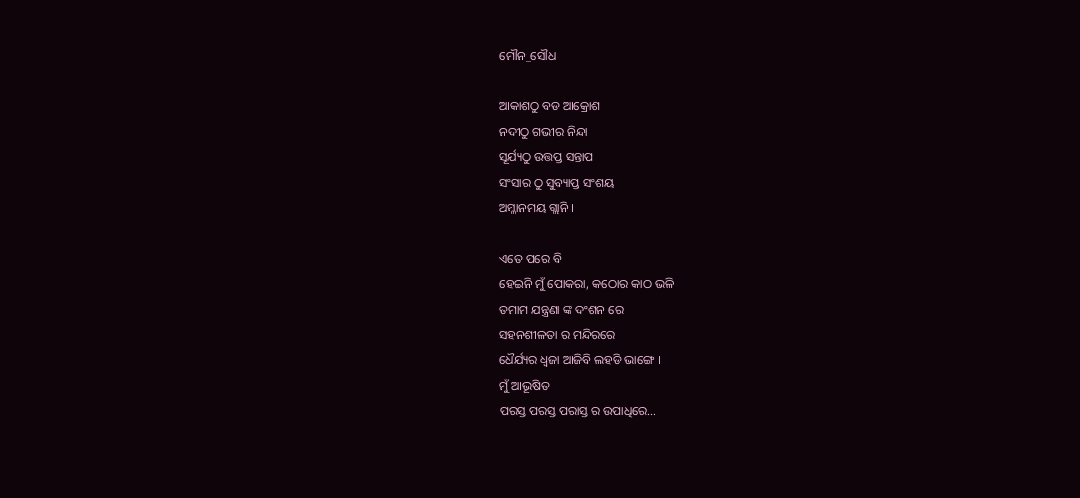ମୌନ_ସୌଧ

ଆକାଶଠୁ ବଡ ଆକ୍ରୋଶ
ନଦୀଠୁ ଗଭୀର ନିନ୍ଦା
ସୂର୍ଯ୍ୟଠୁ ଉତ୍ତପ୍ତ ସନ୍ତାପ
ସଂସାର ଠୁ ସୁବ୍ୟାପ୍ତ ସଂଶୟ
ଅମ୍ଳାନମୟ ଗ୍ଲାନି ।

ଏତେ ପରେ ବି
ହେଇନି ମୁଁ ପୋକରା, କଠୋର କାଠ ଭଳି
ତମାମ ଯନ୍ତ୍ରଣା ଙ୍କ ଦଂଶନ ରେ
ସହନଶୀଳତା ର ମନ୍ଦିରରେ
ଧୈର୍ଯ୍ୟର ଧ୍ୱଜା ଆଜିବି ଲହଡି ଭାଙ୍ଗେ ।
ମୁଁ ଆଭୂଷିତ
ପରସ୍ତ ପରସ୍ତ ପରାସ୍ତ ର ଉପାଧିରେ…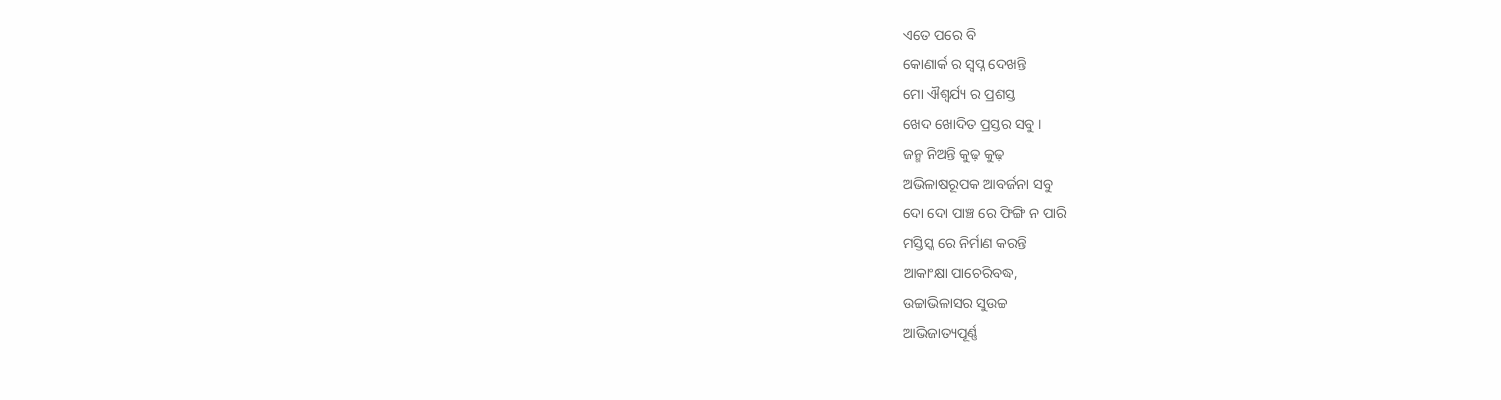ଏତେ ପରେ ବି
କୋଣାର୍କ ର ସ୍ବପ୍ନ ଦେଖନ୍ତି
ମୋ ଐଶ୍ୱର୍ଯ୍ୟ ର ପ୍ରଶସ୍ତ
ଖେଦ ଖୋଦିତ ପ୍ରସ୍ତର ସବୁ ।
ଜନ୍ମ ନିଅନ୍ତି କୁଢ଼ କୁଢ଼
ଅଭିଳାଷରୂପକ ଆବର୍ଜନା ସବୁ
ଦୋ ଦୋ ପାଞ୍ଚ ରେ ଫିଙ୍ଗି ନ ପାରି
ମସ୍ତିସ୍କ ରେ ନିର୍ମାଣ କରନ୍ତି
ଆକାଂକ୍ଷା ପାଚେରିବଦ୍ଧ,
ଉଚ୍ଚାଭିଳାସର ସୁଉଚ୍ଚ
ଆଭିଜାତ୍ୟପୂର୍ଣ୍ଣ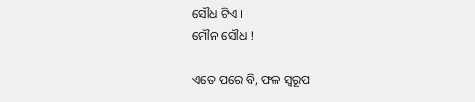ସୌଧ ଟିଏ ।
ମୌନ ସୌଧ !

ଏତେ ପରେ ବି, ଫଳ ସ୍ୱରୂପ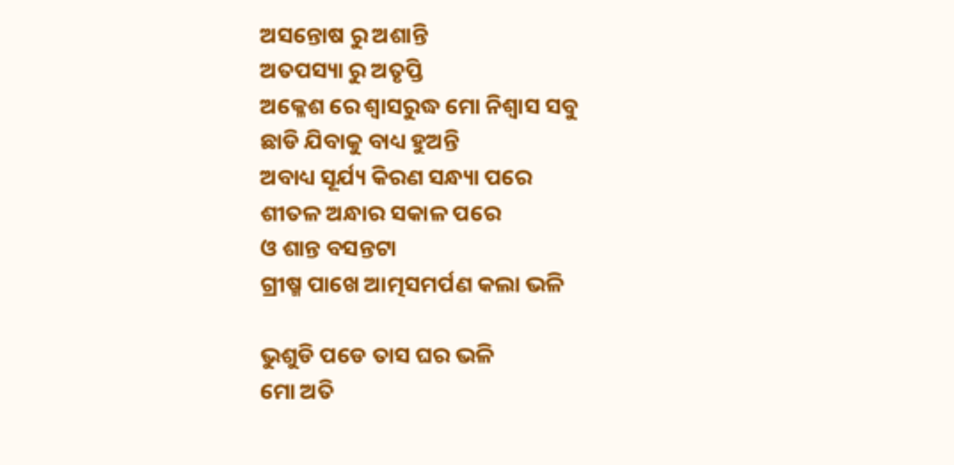ଅସନ୍ତୋଷ ରୁ ଅଶାନ୍ତି
ଅତପସ୍ୟା ରୁ ଅତୃପ୍ତି
ଅକ୍ଳେଶ ରେ ଶ୍ବାସରୁଦ୍ଧ ମୋ ନିଶ୍ୱାସ ସବୁ
ଛାଡି ଯିବାକୁ ବାଧ୍ୟ ହୁଅନ୍ତି
ଅବାଧ୍ୟ ସୂର୍ଯ୍ୟ କିରଣ ସନ୍ଧ୍ୟା ପରେ
ଶୀତଳ ଅନ୍ଧାର ସକାଳ ପରେ
ଓ ଶାନ୍ତ ବସନ୍ତଟା
ଗ୍ରୀଷ୍ମ ପାଖେ ଆତ୍ମସମର୍ପଣ କଲା ଭଳି

ଭୁଶୁଡି ପଡେ ତାସ ଘର ଭଳି
ମୋ ଅତି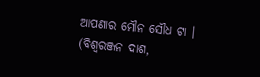ଆପଣାର ମୌନ ସୌଧ ଟା ।
(ବିଶ୍ୱରଞ୍ଜନ ଦାଶ,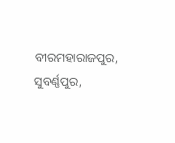ବୀରମହାରାଜପୁର, ସୁବର୍ଣ୍ଣପୁର,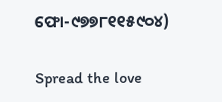ଫୋ-୯୭୭୮୧୧୫୯୦୪)

Spread the love